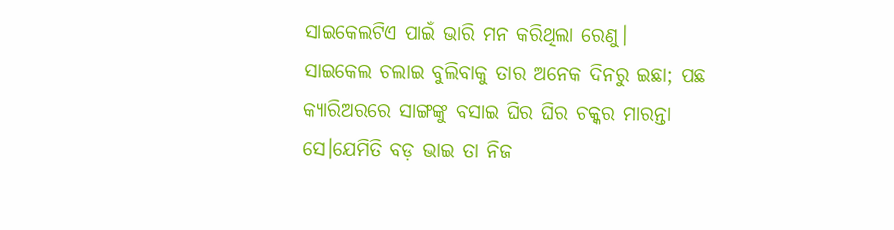ସାଇକେଲଟିଏ ପାଇଁ ଭାରି ମନ କରିଥିଲା ରେଣୁ।
ସାଇକେଲ ଚଲାଇ ବୁଲିବାକୁ ତାର ଅନେକ ଦିନରୁ ଇଛା; ପଛ କ୍ୟାରିଅରରେ ସାଙ୍ଗଙ୍କୁ ବସାଇ ଘିର ଘିର ଚକ୍କର ମାରନ୍ତା ସେ।ଯେମିତି ବଡ଼ ଭାଇ ତା ନିଜ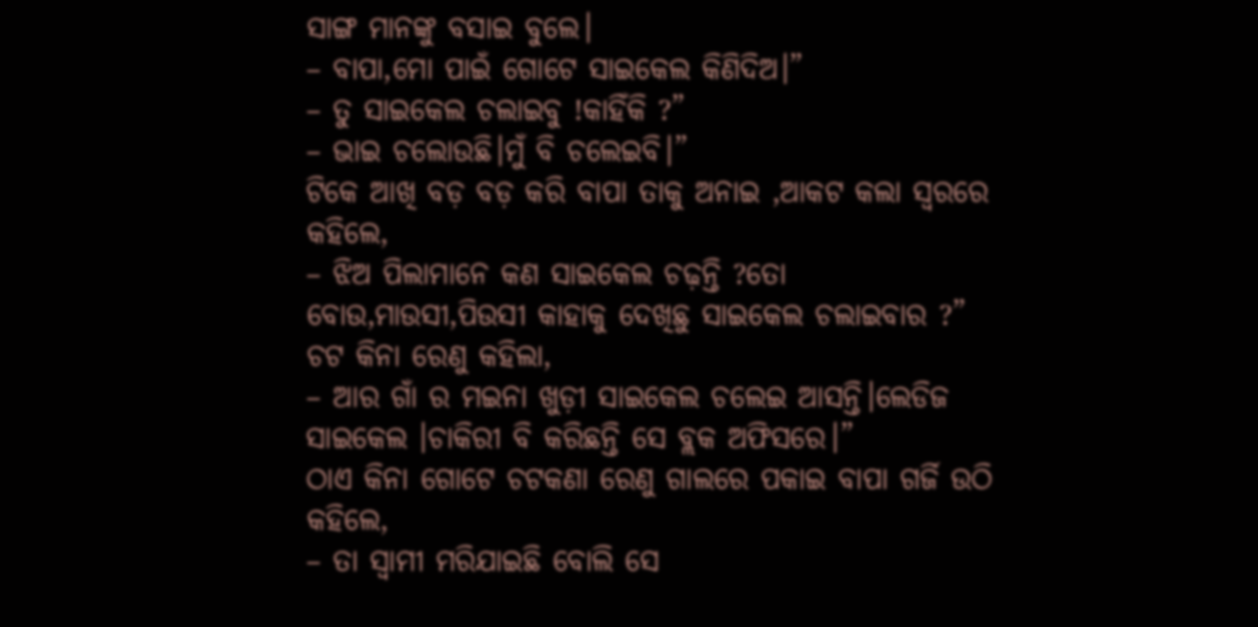ସାଙ୍ଗ ମାନଙ୍କୁ ବସାଇ ବୁଲେ।
– ବାପା,ମୋ ପାଇଁ ଗୋଟେ ସାଇକେଲ କିଣିଦିଅ।”
– ତୁ ସାଇକେଲ ଚଲାଇବୁ !କାହିଁକି ?”
– ଭାଇ ଚଲୋଉଛି।ମୁଁ ବି ଚଲେଇବି।”
ଟିକେ ଆଖି ବଡ଼ ବଡ଼ କରି ବାପା ତାକୁ ଅନାଇ ,ଆକଟ କଲା ସ୍ୱରରେ କହିଲେ,
– ଝିଅ ପିଲାମାନେ କଣ ସାଇକେଲ ଚଢ଼ନ୍ତି ?ତୋ ବୋଉ,ମାଉସୀ,ପିଉସୀ କାହାକୁ ଦେଖିଛୁ ସାଇକେଲ ଚଲାଇବାର ?”
ଚଟ କିନା ରେଣୁ କହିଲା,
– ଆର ଗାଁ ର ମଇନା ଖୁଡ଼ୀ ସାଇକେଲ ଚଲେଇ ଆସନ୍ତି।ଲେଡିଜ ସାଇକେଲ ।ଚାକିରୀ ବି କରିଛନ୍ତି ସେ ବ୍ଲକ ଅଫିସରେ।”
ଠାଏ କିନା ଗୋଟେ ଚଟକଣା ରେଣୁ ଗାଲରେ ପକାଇ ବାପା ଗର୍ଜି ଉଠି କହିଲେ,
– ତା ସ୍ୱାମୀ ମରିଯାଇଛି ବୋଲି ସେ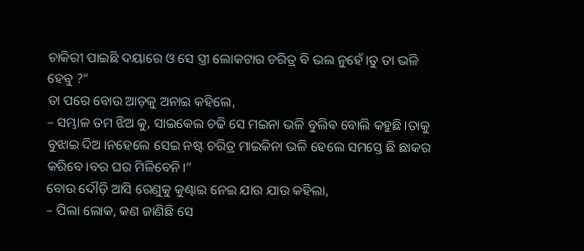ଚାକିରୀ ପାଇଛି ଦୟାରେ ଓ ସେ ସ୍ତ୍ରୀ ଲୋକଟାର ଚରିତ୍ର ବି ଭଲ ନୁହେଁ।ତୁ ତା ଭଳି ହେବୁ ?”
ତା ପରେ ବୋଉ ଆଡ଼କୁ ଅନାଇ କହିଲେ,
– ସମ୍ଭାଳ ତମ ଝିଅ କୁ, ସାଇକେଲ ଚଢି ସେ ମଇନା ଭଳି ବୁଲିଵ ବୋଲି କହୁଛି।ତାକୁ ବୁଝାଇ ଦିଅ।ନହେଲେ ସେଇ ନଷ୍ଟ ଚରିତ୍ର ମାଇକିନା ଭଳି ହେଲେ ସମସ୍ତେ ଛି ଛାକର କରିବେ।ବର ଘର ମିଳିବେନି।”
ବୋଉ ଦୌଡ଼ି ଆସି ରେଣୁକୁ କୁଣ୍ଢାଇ ନେଇ ଯାଉ ଯାଉ କହିଲା,
– ପିଲା ଲୋକ, କଣ ଜାଣିଛି ସେ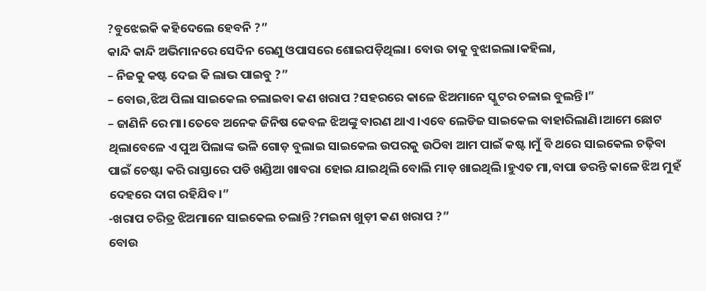?ବୁଝେଇକି କହିଦେଲେ ହେବନି ?”
କାନ୍ଦି କାନ୍ଦି ଅଭିମାନରେ ସେଦିନ ରେଣୁ ଓପାସରେ ଶୋଇପଡ଼ିଥିଲା। ବୋଉ ତାକୁ ବୁଝାଇଲା।କହିଲା,
– ନିଜକୁ କଷ୍ଟ ଦେଇ କି ଲାଭ ପାଇବୁ ?”
– ବୋଉ,ଝିଅ ପିଲା ସାଇକେଲ ଚଲାଇବା କଣ ଖରାପ ?ସହରରେ କାଳେ ଝିଅମାନେ ସ୍କୁଟର ଚଳାଇ ବୁଲନ୍ତି।”
– ଜାଣିନି ରେ ମା।ତେବେ ଅନେକ ଜିନିଷ କେବଳ ଝିଅଙ୍କୁ ବାରଣ ଥାଏ।ଏବେ ଲେଡିଜ ସାଇକେଲ ବାହାରିଲାଣି।ଆମେ ଛୋଟ ଥିଲାବେଳେ ଏ ପୁଅ ପିଲାଙ୍କ ଭଳି ଗୋଡ଼ ବୁଲାଇ ସାଇକେଲ ଉପରକୁ ଉଠିବା ଆମ ପାଇଁ କଷ୍ଟ।ମୁଁ ବି ଥରେ ସାଇକେଲ ଚଢ଼ିବା ପାଇଁ ଚେଷ୍ଟା କରି ରାସ୍ତାରେ ପଡି ଖଣ୍ଡିଆ ଖାବରା ହୋଇ ଯାଇଥିଲି ବୋଲି ମାଡ଼ ଖାଇଥିଲି।ହୁଏତ ମା,ବାପା ଡରନ୍ତି କାଳେ ଝିଅ ମୁହଁ ଦେହରେ ଦାଗ ରହିଯିବ।”
-ଖରାପ ଚରିତ୍ର ଝିଅମାନେ ସାଇକେଲ ଚଲାନ୍ତି ?ମଇନା ଖୁଡ଼ୀ କଣ ଖରାପ ?”
ବୋଉ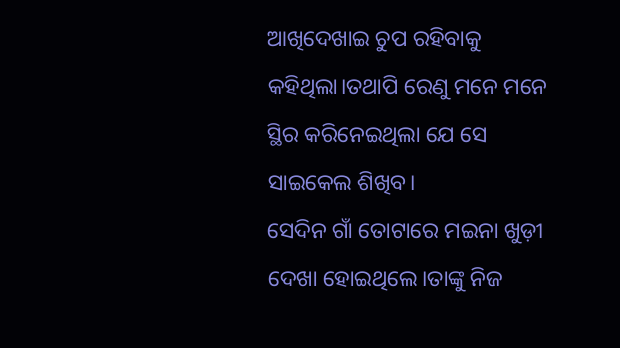ଆଖିଦେଖାଇ ଚୁପ ରହିବାକୁ କହିଥିଲା।ତଥାପି ରେଣୁ ମନେ ମନେ ସ୍ଥିର କରିନେଇଥିଲା ଯେ ସେ ସାଇକେଲ ଶିଖିବ।
ସେଦିନ ଗାଁ ତୋଟାରେ ମଇନା ଖୁଡ଼ୀ ଦେଖା ହୋଇଥିଲେ।ତାଙ୍କୁ ନିଜ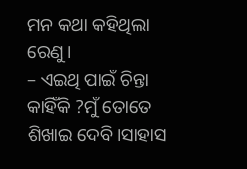ମନ କଥା କହିଥିଲା ରେଣୁ।
– ଏଇଥି ପାଇଁ ଚିନ୍ତା କାହିଁକି ?ମୁଁ ତୋତେ ଶିଖାଇ ଦେବି।ସାହାସ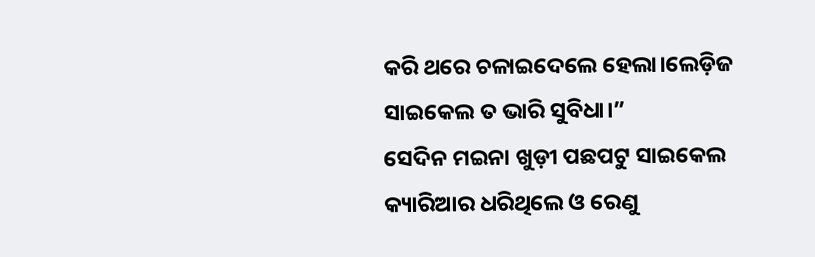କରି ଥରେ ଚଳାଇଦେଲେ ହେଲା।ଲେଡ଼ିଜ ସାଇକେଲ ତ ଭାରି ସୁବିଧା।”
ସେଦିନ ମଇନା ଖୁଡ଼ୀ ପଛପଟୁ ସାଇକେଲ କ୍ୟାରିଆର ଧରିଥିଲେ ଓ ରେଣୁ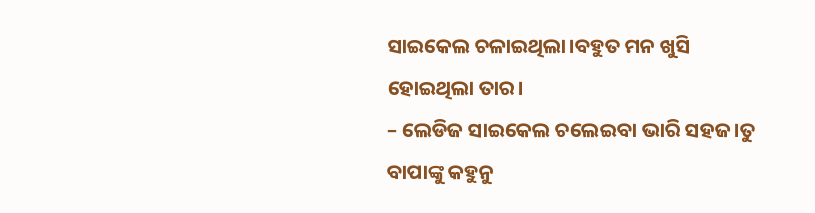ସାଇକେଲ ଚଳାଇଥିଲା।ବହୁତ ମନ ଖୁସି ହୋଇଥିଲା ତାର।
– ଲେଡିଜ ସାଇକେଲ ଚଲେଇବା ଭାରି ସହଜ।ତୁ ବାପାଙ୍କୁ କହୁନୁ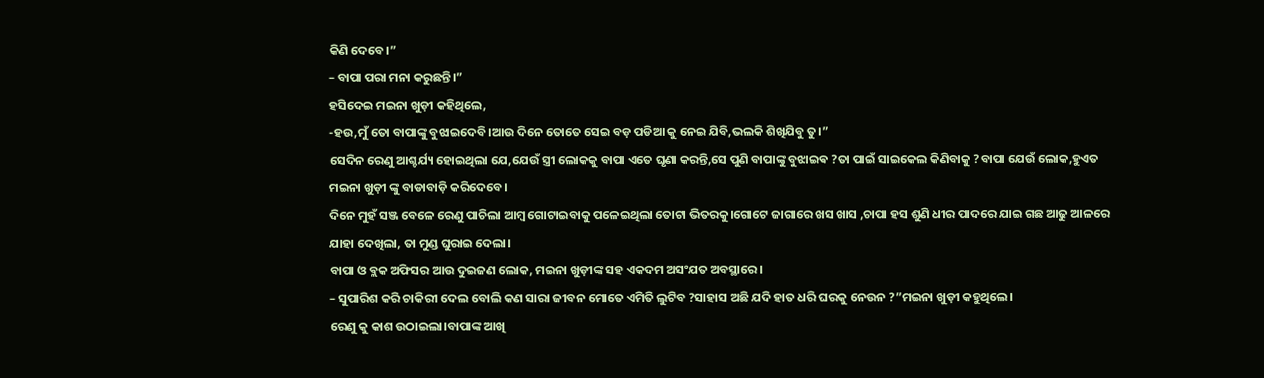କିଣି ଦେବେ।”
– ବାପା ପରା ମନା କରୁଛନ୍ତି।”
ହସିଦେଇ ମଇନା ଖୁଡ଼ୀ କହିଥିଲେ,
-ହଉ,ମୁଁ ତୋ ବାପାଙ୍କୁ ବୁଝାଇଦେବି।ଆଉ ଦିନେ ତୋତେ ସେଇ ବଡ଼ ପଡିଆ କୁ ନେଇ ଯିବି,ଭଲକି ଶିଖିଯିବୁ ତୁ।”
ସେଦିନ ରେଣୁ ଆଶ୍ଚର୍ଯ୍ୟ ହୋଇଥିଲା ଯେ,ଯେଉଁ ସ୍ତ୍ରୀ ଲୋକକୁ ବାପା ଏତେ ଘୃଣା କରନ୍ତି,ସେ ପୁଣି ବାପାଙ୍କୁ ବୁଝାଇଵ ?ତା ପାଇଁ ସାଇକେଲ କିଣିବାକୁ ?ବାପା ଯେଉଁ ଲୋକ,ହୁଏତ ମଇନା ଖୁଡ଼ୀ ଙ୍କୁ ବାଡାବାଡ଼ି କରିଦେବେ।
ଦିନେ ମୁହଁ ସଞ୍ଜ ବେଳେ ରେଣୁ ପାଚିଲା ଆମ୍ବ ଗୋଟାଇବାକୁ ପଳେଇଥିଲା ତୋଟା ଭିତରକୁ।ଗୋଟେ ଜାଗାରେ ଖସ ଖାସ ,ଚାପା ହସ ଶୁଣି ଧୀର ପାଦରେ ଯାଇ ଗଛ ଆଢୁ ଆଳରେ ଯାହା ଦେଖିଲା, ତା ମୁଣ୍ଡ ଘୁରାଇ ଦେଲା।
ବାପା ଓ ବ୍ଲକ ଅଫିସର ଆଉ ଦୁଇଜଣ ଲୋକ, ମଇନା ଖୁଡ଼ୀଙ୍କ ସହ ଏକଦମ ଅସଂଯତ ଅବସ୍ଥାରେ।
– ସୁପାରିଶ କରି ଚାକିରୀ ଦେଲ ବୋଲି କଣ ସାରା ଜୀବନ ମୋତେ ଏମିତି ଲୁଟିବ ?ସାହାସ ଅଛି ଯଦି ହାତ ଧରି ଘରକୁ ନେଉନ ?”ମଇନା ଖୁଡ଼ୀ କହୁଥିଲେ।
ରେଣୁ କୁ କାଶ ଉଠାଇଲା।ବାପାଙ୍କ ଆଖି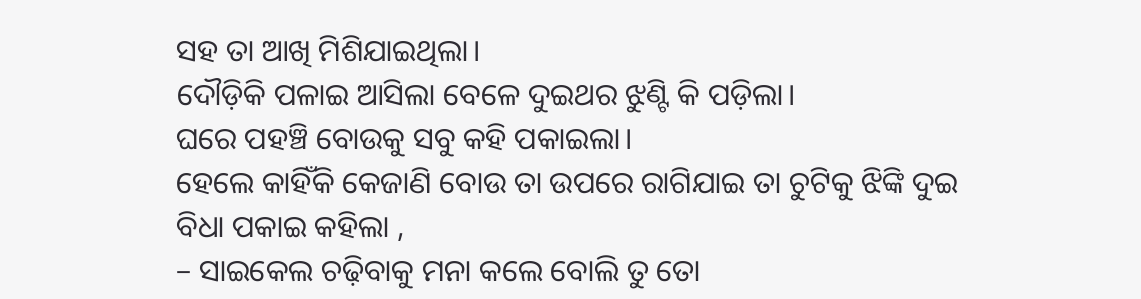ସହ ତା ଆଖି ମିଶିଯାଇଥିଲା।
ଦୌଡ଼ିକି ପଳାଇ ଆସିଲା ବେଳେ ଦୁଇଥର ଝୁଣ୍ଟି କି ପଡ଼ିଲା।
ଘରେ ପହଞ୍ଚି ବୋଉକୁ ସବୁ କହି ପକାଇଲା।
ହେଲେ କାହିଁକି କେଜାଣି ବୋଉ ତା ଉପରେ ରାଗିଯାଇ ତା ଚୁଟିକୁ ଝିଙ୍କି ଦୁଇ ବିଧା ପକାଇ କହିଲା ,
– ସାଇକେଲ ଚଢ଼ିବାକୁ ମନା କଲେ ବୋଲି ତୁ ତୋ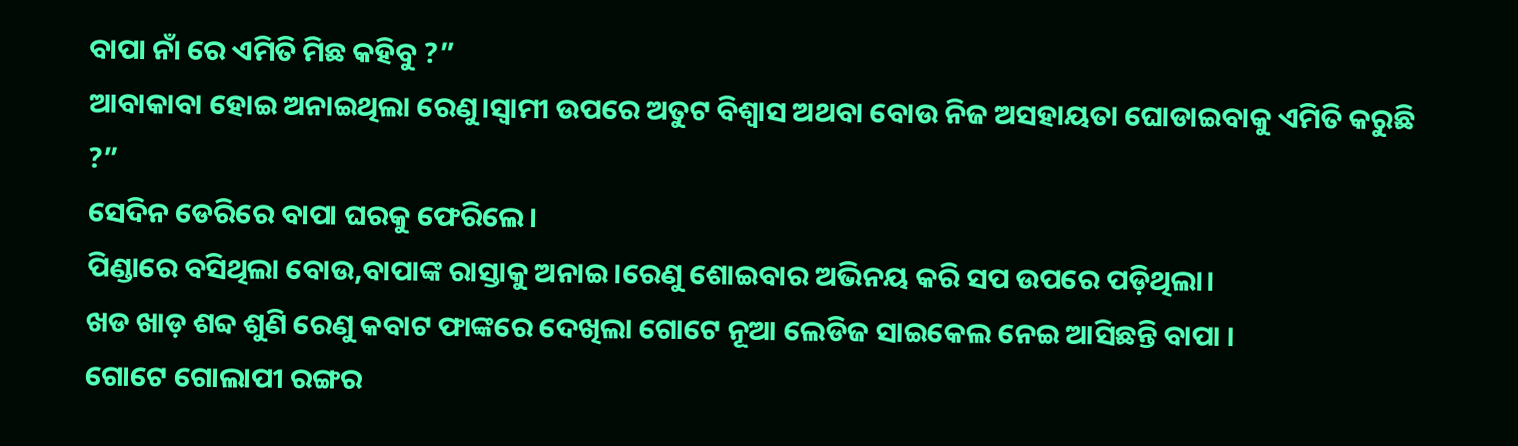ବାପା ନାଁ ରେ ଏମିତି ମିଛ କହିବୁ ?”
ଆବାକାବା ହୋଇ ଅନାଇଥିଲା ରେଣୁ।ସ୍ୱାମୀ ଉପରେ ଅତୁଟ ବିଶ୍ବାସ ଅଥବା ବୋଉ ନିଜ ଅସହାୟତା ଘୋଡାଇବାକୁ ଏମିତି କରୁଛି ?”
ସେଦିନ ଡେରିରେ ବାପା ଘରକୁ ଫେରିଲେ।
ପିଣ୍ଡାରେ ବସିଥିଲା ବୋଉ,ବାପାଙ୍କ ରାସ୍ତାକୁ ଅନାଇ।ରେଣୁ ଶୋଇବାର ଅଭିନୟ କରି ସପ ଉପରେ ପଡ଼ିଥିଲା।
ଖଡ ଖାଡ଼ ଶବ୍ଦ ଶୁଣି ରେଣୁ କବାଟ ଫାଙ୍କରେ ଦେଖିଲା ଗୋଟେ ନୂଆ ଲେଡିଜ ସାଇକେଲ ନେଇ ଆସିଛନ୍ତି ବାପା ।
ଗୋଟେ ଗୋଲାପୀ ରଙ୍ଗର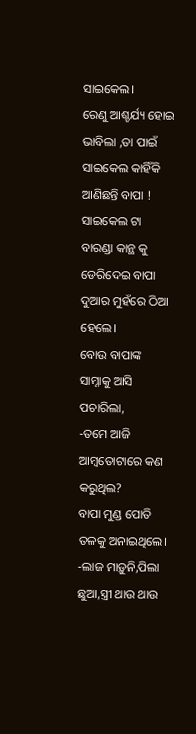ସାଇକେଲ।
ରେଣୁ ଆଶ୍ଚର୍ଯ୍ୟ ହୋଇ ଭାବିଲା ,ତା ପାଇଁ ସାଇକେଲ କାହିଁକି ଆଣିଛନ୍ତି ବାପା !
ସାଇକେଲ ଟା ବାରଣ୍ଡା କାନ୍ଥ କୁ ଡେରିଦେଇ ବାପା ଦୁଆର ମୁହଁରେ ଠିଆ ହେଲେ।
ବୋଉ ବାପାଙ୍କ ସାମ୍ନାକୁ ଆସି ପଚାରିଲା,
-ତମେ ଆଜି ଆମ୍ବତୋଟାରେ କଣ କରୁଥିଲ?
ବାପା ମୁଣ୍ଡ ପୋତି ତଳକୁ ଅନାଇଥିଲେ।
-ଲାଜ ମାଡ଼ୁନି,ପିଲା ଛୁଆ,ସ୍ତ୍ରୀ ଥାଉ ଥାଉ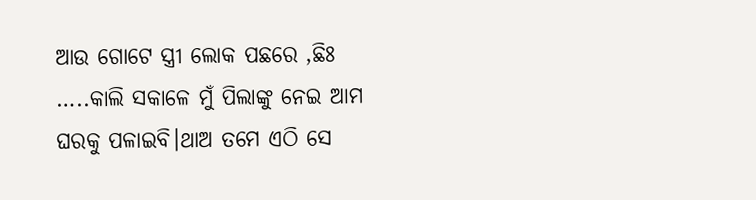ଆଉ ଗୋଟେ ସ୍ତ୍ରୀ ଲୋକ ପଛରେ ,ଛିଃ …..କାଲି ସକାଳେ ମୁଁ ପିଲାଙ୍କୁ ନେଇ ଆମ ଘରକୁ ପଳାଇବି।ଥାଅ ତମେ ଏଠି ସେ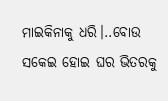ମାଇକିନାକୁ ଧରି।..ବୋଉ ସକେଇ ହୋଇ ଘର ଭିତରକୁ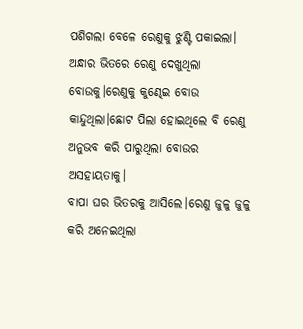ପଶିଗଲା ବେଳେ ରେଣୁକୁ ଝୁଣ୍ଟି ପକାଇଲା।
ଅନ୍ଧାର ଭିତରେ ରେଣୁ ଦେଖୁଥିଲା ବୋଉକୁ।ରେଣୁକୁ କୁଣ୍ଢେଇ ବୋଉ କାନ୍ଦୁଥିଲା।ଛୋଟ ପିଲା ହୋଇଥିଲେ ବି ରେଣୁ ଅନୁଭବ କରି ପାରୁଥିଲା ବୋଉର ଅସହାୟତାକୁ।
ବାପା ଘର ଭିତରକୁ ଆସିଲେ।ରେଣୁ ଜୁଳୁ ଜୁଳୁ କରି ଅନେଇଥିଲା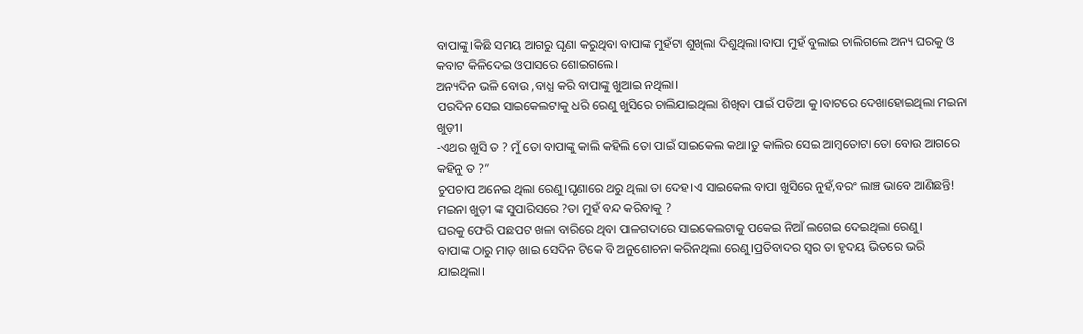ବାପାଙ୍କୁ।କିଛି ସମୟ ଆଗରୁ ଘୃଣା କରୁଥିବା ବାପାଙ୍କ ମୁହଁଟା ଶୁଖିଲା ଦିଶୁଥିଲା।ବାପା ମୁହଁ ବୁଲାଇ ଚାଲିଗଲେ ଅନ୍ୟ ଘରକୁ ଓ କବାଟ କିଳିଦେଇ ଓପାସରେ ଶୋଇଗଲେ।
ଅନ୍ୟଦିନ ଭଳି ବୋଉ ,ବାଧ୍ଯ କରି ବାପାଙ୍କୁ ଖୁଆଇ ନଥିଲା।
ପରଦିନ ସେଇ ସାଇକେଲଟାକୁ ଧରି ରେଣୁ ଖୁସିରେ ଚାଲିଯାଇଥିଲା ଶିଖିବା ପାଇଁ ପଡିଆ କୁ।ବାଟରେ ଦେଖାହୋଇଥିଲା ମଇନା ଖୁଡ଼ୀ।
-ଏଥର ଖୁସି ତ ? ମୁଁ ତୋ ବାପାଙ୍କୁ କାଲି କହିଲି ତୋ ପାଇଁ ସାଇକେଲ କଥା।ତୁ କାଲିର ସେଇ ଆମ୍ବତୋଟା ତୋ ବୋଉ ଆଗରେ କହିନୁ ତ ?”
ଚୁପଚାପ ଅନେଇ ଥିଲା ରେଣୁ।ଘୃଣାରେ ଥରୁ ଥିଲା ତା ଦେହ।ଏ ସାଇକେଲ ବାପା ଖୁସିରେ ନୁହଁ,ବରଂ ଲାଞ୍ଚ ଭାବେ ଆଣିଛନ୍ତି! ମଇନା ଖୁଡ଼ୀ ଙ୍କ ସୁପାରିସରେ ?ତା ମୁହଁ ବନ୍ଦ କରିବାକୁ ?
ଘରକୁ ଫେରି ପଛପଟ ଖଳା ବାରିରେ ଥିବା ପାଳଗଦାରେ ସାଇକେଲଟାକୁ ପକେଇ ନିଆଁ ଲଗେଇ ଦେଇଥିଲା ରେଣୁ।
ବାପାଙ୍କ ଠାରୁ ମାଡ଼ ଖାଇ ସେଦିନ ଟିକେ ବି ଅନୁଶୋଚନା କରିନଥିଲା ରେଣୁ।ପ୍ରତିବାଦର ସ୍ୱର ତା ହୃଦୟ ଭିତରେ ଭରି ଯାଇଥିଲା।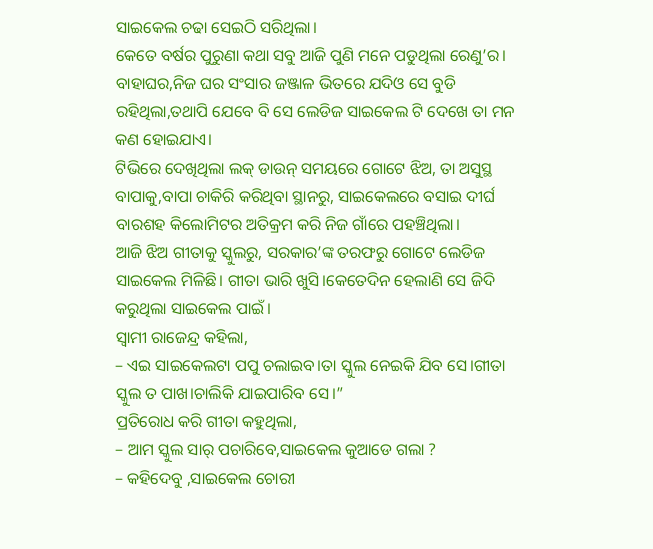ସାଇକେଲ ଚଢା ସେଇଠି ସରିଥିଲା।
କେତେ ବର୍ଷର ପୁରୁଣା କଥା ସବୁ ଆଜି ପୁଣି ମନେ ପଡୁଥିଲା ରେଣୁ’ର।
ବାହାଘର,ନିଜ ଘର ସଂସାର ଜଞ୍ଜାଳ ଭିତରେ ଯଦିଓ ସେ ବୁଡି ରହିଥିଲା,ତଥାପି ଯେବେ ବି ସେ ଲେଡିଜ ସାଇକେଲ ଟି ଦେଖେ ତା ମନ କଣ ହୋଇଯାଏ।
ଟିଭିରେ ଦେଖିଥିଲା ଲକ୍ ଡାଉନ୍ ସମୟରେ ଗୋଟେ ଝିଅ, ତା ଅସୁସ୍ଥ ବାପାକୁ,ବାପା ଚାକିରି କରିଥିବା ସ୍ଥାନରୁ, ସାଇକେଲରେ ବସାଇ ଦୀର୍ଘ ବାରଶହ କିଲୋମିଟର ଅତିକ୍ରମ କରି ନିଜ ଗାଁରେ ପହଞ୍ଚିଥିଲା।
ଆଜି ଝିଅ ଗୀତାକୁ ସ୍କୁଲରୁ, ସରକାର’ଙ୍କ ତରଫରୁ ଗୋଟେ ଲେଡିଜ ସାଇକେଲ ମିଳିଛି। ଗୀତା ଭାରି ଖୁସି।କେତେଦିନ ହେଲାଣି ସେ ଜିଦି କରୁଥିଲା ସାଇକେଲ ପାଇଁ।
ସ୍ୱାମୀ ରାଜେନ୍ଦ୍ର କହିଲା,
– ଏଇ ସାଇକେଲଟା ପପୁ ଚଲାଇବ।ତା ସ୍କୁଲ ନେଇକି ଯିବ ସେ।ଗୀତା ସ୍କୁଲ ତ ପାଖ।ଚାଲିକି ଯାଇପାରିବ ସେ।”
ପ୍ରତିରୋଧ କରି ଗୀତା କହୁଥିଲା,
– ଆମ ସ୍କୁଲ ସାର୍ ପଚାରିବେ,ସାଇକେଲ କୁଆଡେ ଗଲା ?
– କହିଦେବୁ ,ସାଇକେଲ ଚୋରୀ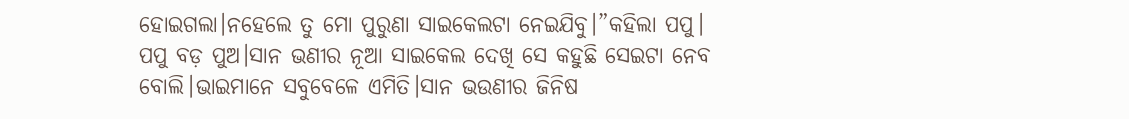ହୋଇଗଲା।ନହେଲେ ତୁ ମୋ ପୁରୁଣା ସାଇକେଲଟା ନେଇଯିବୁ।”କହିଲା ପପୁ।
ପପୁ ବଡ଼ ପୁଅ।ସାନ ଭଣୀର ନୂଆ ସାଇକେଲ ଦେଖି ସେ କହୁଛି ସେଇଟା ନେବ ବୋଲି।ଭାଇମାନେ ସବୁବେଳେ ଏମିତି।ସାନ ଭଉଣୀର ଜିନିଷ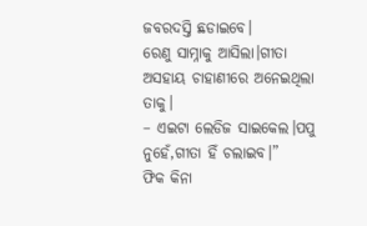ଜବରଦସ୍ତି ଛଡାଇବେ।
ରେଣୁ ସାମ୍ନାକୁ ଆସିଲା।ଗୀତା ଅସହାୟ ଚାହାଣୀରେ ଅନେଇଥିଲା ତାକୁ।
– ଏଇଟା ଲେଡିଜ ସାଇକେଲ।ପପୁ ନୁହେଁ,ଗୀତା ହିଁ ଚଲାଇବ।”
ଫିକ କିନା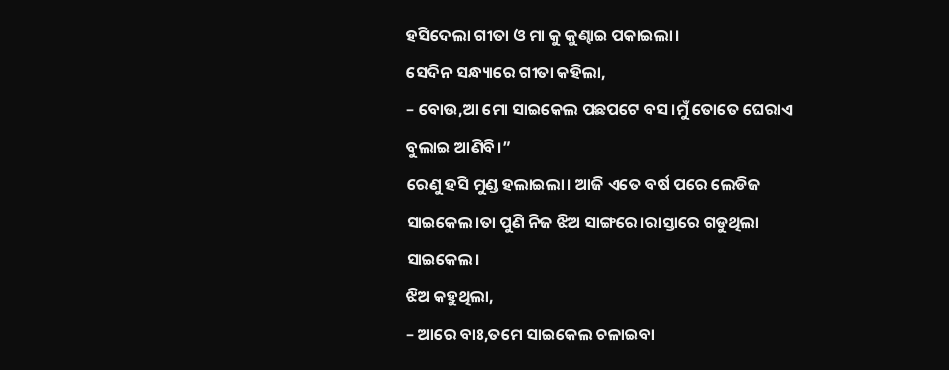ହସିଦେଲା ଗୀତା ଓ ମା କୁ କୁଣ୍ଢାଇ ପକାଇଲା।
ସେଦିନ ସନ୍ଧ୍ୟାରେ ଗୀତା କହିଲା,
– ବୋଉ,ଆ ମୋ ସାଇକେଲ ପଛପଟେ ବସ।ମୁଁ ତୋତେ ଘେରାଏ ବୁଲାଇ ଆଣିବି।”
ରେଣୁ ହସି ମୁଣ୍ଡ ହଲାଇଲା। ଆଜି ଏତେ ବର୍ଷ ପରେ ଲେଡିଜ ସାଇକେଲ।ତା ପୁଣି ନିଜ ଝିଅ ସାଙ୍ଗରେ।ରାସ୍ତାରେ ଗଡୁଥିଲା ସାଇକେଲ।
ଝିଅ କହୁଥିଲା,
– ଆରେ ବାଃ,ତମେ ସାଇକେଲ ଚଳାଇବା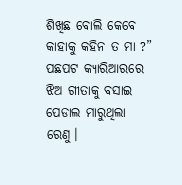ଶିଖିଛ ବୋଲି କେବେ କାହାକୁ କହିନ ତ ମା ?”
ପଛପଟ କ୍ୟାରିଆରରେ ଝିଅ ଗୀତାକୁ ବସାଇ ପେଡାଲ ମାରୁଥିଲା ରେଣୁ।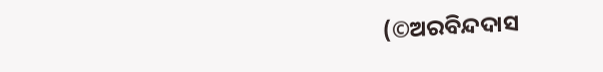(©ଅରବିନ୍ଦଦାସ